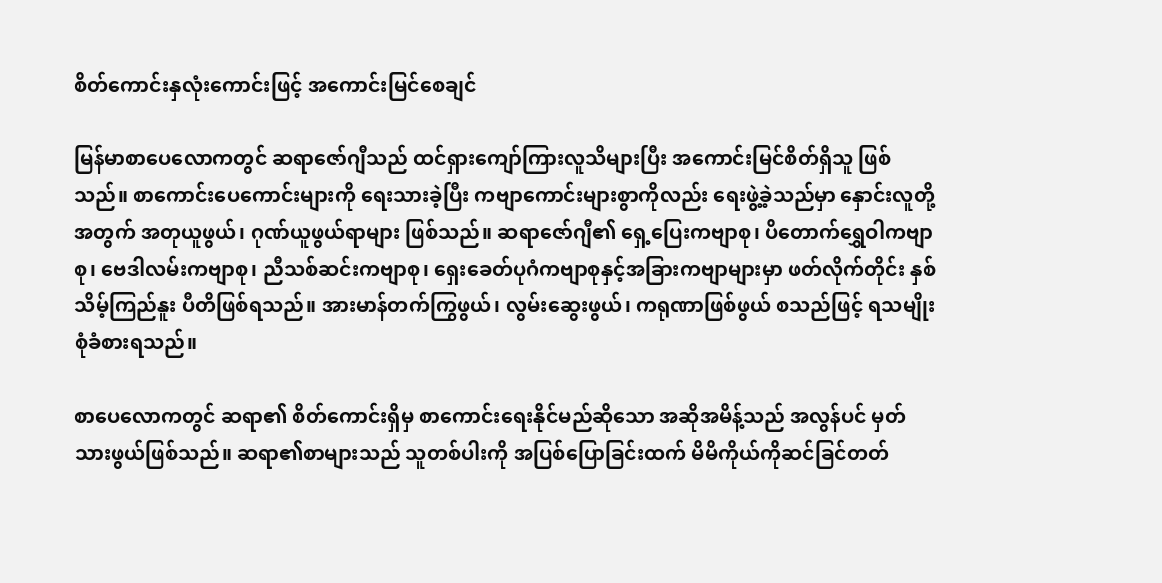စိတ်ကောင်းနှလုံးကောင်းဖြင့် အကောင်းမြင်စေချင်

မြန်မာစာပေလောကတွင် ဆရာဇော်ဂျီသည် ထင်ရှားကျော်ကြားလူသိများပြီး အကောင်းမြင်စိတ်ရှိသူ ဖြစ်သည်။ စာကောင်းပေကောင်းများကို ရေးသားခဲ့ပြီး ကဗျာကောင်းများစွာကိုလည်း ရေးဖွဲ့ခဲ့သည်မှာ နှောင်းလူတို့အတွက် အတုယူဖွယ်၊ ဂုဏ်ယူဖွယ်ရာများ ဖြစ်သည်။ ဆရာဇော်ဂျီ၏ ရှေ့ပြေးကဗျာစု၊ ပိတောက်ရွှေဝါကဗျာစု၊ ဗေဒါလမ်းကဗျာစု၊ ညီသစ်ဆင်းကဗျာစု၊ ရှေးခေတ်ပုဂံကဗျာစုနှင့်အခြားကဗျာများမှာ ဖတ်လိုက်တိုင်း နှစ်သိမ့်ကြည်နူး ပီတိဖြစ်ရသည်။ အားမာန်တက်ကြွဖွယ်၊ လွမ်းဆွေးဖွယ်၊ ကရုဏာဖြစ်ဖွယ် စသည်ဖြင့် ရသမျိုးစုံခံစားရသည်။

စာပေလောကတွင် ဆရာ၏ စိတ်ကောင်းရှိမှ စာကောင်းရေးနိုင်မည်ဆိုသော အဆိုအမိန့်သည် အလွန်ပင် မှတ်သားဖွယ်ဖြစ်သည်။ ဆရာ၏စာများသည် သူတစ်ပါးကို အပြစ်ပြောခြင်းထက် မိမိကိုယ်ကိုဆင်ခြင်တတ်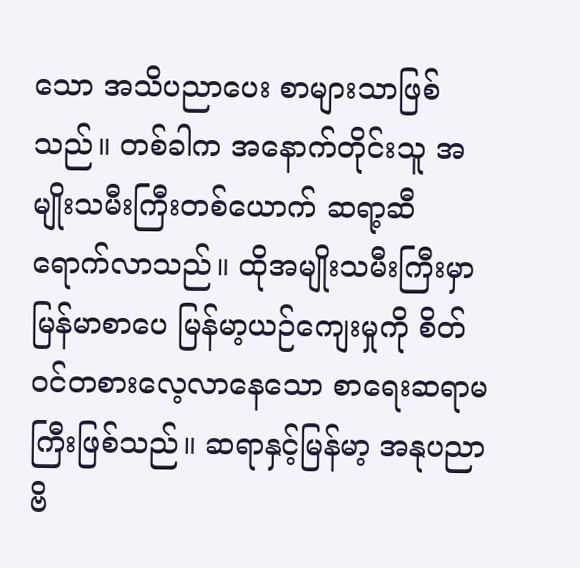သော အသိပညာပေး စာများသာဖြစ်သည်။ တစ်ခါက အနောက်တိုင်းသူ အမျိုးသမီးကြီးတစ်ယောက် ဆရာ့ဆီ ရောက်လာသည်။ ထိုအမျိုးသမီးကြီးမှာ မြန်မာစာပေ မြန်မာ့ယဉ်ကျေးမှုကို စိတ်ဝင်တစားလေ့လာနေသော စာရေးဆရာမကြီးဖြစ်သည်။ ဆရာနှင့်မြန်မာ့ အနုပညာဗိ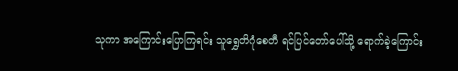သုကာ အကြောင်းပြောကြရင်း သူရွှေတိဂုံစေတီ ရင်ပြင်တော်ပေါ်သို့ ရောက်ခဲ့ကြောင်း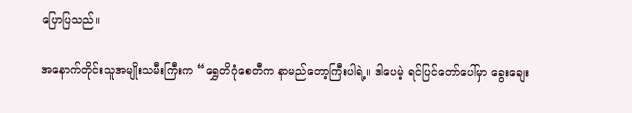ပြောပြသည်။

အနောက်တိုင်းသူအမျိုးသမီးကြီးက “ရွှေတိဂုံစေတီက နာမည်တော့ကြီးပါရဲ့။ ဒါပေမဲ့ ရင်ပြင်တော်ပေါ်မှာ ခွေးချေး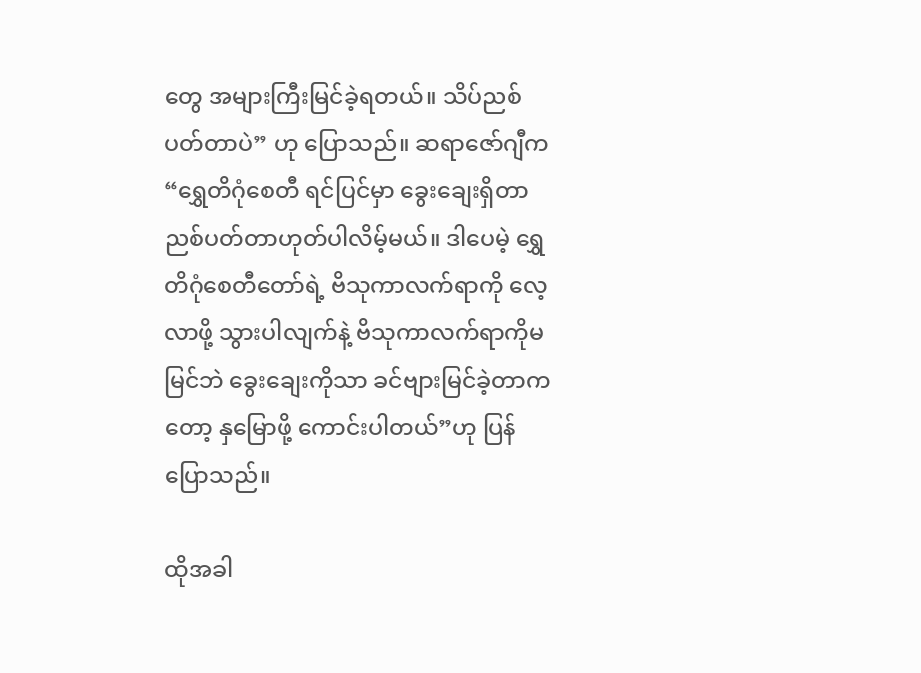တွေ အများကြီးမြင်ခဲ့ရတယ်။ သိပ်ညစ်ပတ်တာပဲ” ဟု ပြောသည်။ ဆရာဇော်ဂျီက “ရွှေတိဂုံစေတီ ရင်ပြင်မှာ ခွေးချေးရှိတာ ညစ်ပတ်တာဟုတ်ပါလိမ့်မယ်။ ဒါပေမဲ့ ရွှေတိဂုံစေတီတော်ရဲ့ ဗိသုကာလက်ရာကို လေ့လာဖို့ သွားပါလျက်နဲ့ ဗိသုကာလက်ရာကိုမမြင်ဘဲ ခွေးချေးကိုသာ ခင်ဗျားမြင်ခဲ့တာကတော့ နှမြောဖို့ ကောင်းပါတယ်”ဟု ပြန်ပြောသည်။

ထိုအခါ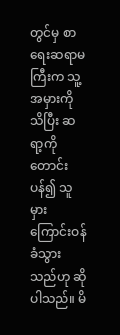တွင်မှ စာရေးဆရာမကြီးက သူ့အမှားကိုသိပြီး ဆရာ့ကိုတောင်းပန်၍ သူမှားကြောင်းဝန်ခံသွား သည်ဟု ဆိုပါသည်။ မိ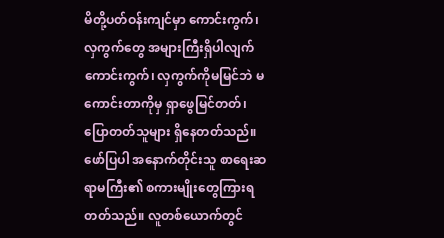မိတို့ပတ်ဝန်းကျင်မှာ ကောင်းကွက်၊ လှကွက်တွေ အများကြီးရှိပါလျက် ကောင်းကွက်၊ လှကွက်ကိုမမြင်ဘဲ မကောင်းတာကိုမှ ရှာဖွေမြင်တတ်၊ ပြောတတ်သူများ ရှိနေတတ်သည်။ ဖော်ပြပါ အနောက်တိုင်းသူ စာရေးဆရာမကြီး၏ စကားမျိုးတွေကြားရတတ်သည်။ လူတစ်ယောက်တွင်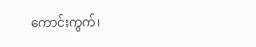ကောင်းကွက်၊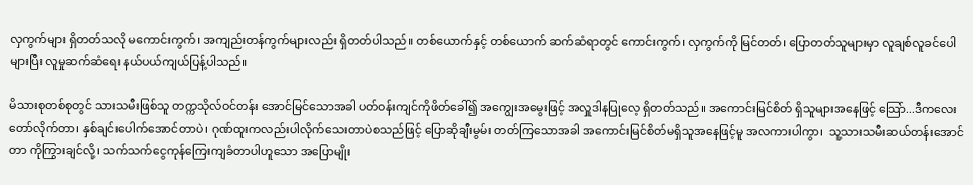လှကွက်များ ရှိတတ်သလို မကောင်းကွက်၊ အကျည်းတန်ကွက်များလည်း ရှိတတ်ပါသည်။ တစ်ယောက်နှင့် တစ်ယောက် ဆက်ဆံရာတွင် ကောင်းကွက်၊ လှကွက်ကို မြင်တတ်၊ ပြောတတ်သူများမှာ လူချစ်လူခင်ပေါ များပြီး လူမှုဆက်ဆံရေး နယ်ပယ်ကျယ်ပြန့်ပါသည်။

မိသားစုတစ်စုတွင် သားသမီးဖြစ်သူ တက္ကသိုလ်ဝင်တန်း အောင်မြင်သောအခါ ပတ်ဝန်းကျင်ကိုဖိတ်ခေါ်၍ အကျွေးအမွေးဖြင့် အလှူဒါနပြုလေ့ ရှိတတ်သည်။ အကောင်းမြင်စိတ် ရှိသူများအနေဖြင့် သြော်...ဒီကလေး တော်လိုက်တာ၊ နှစ်ချင်းပေါက်အောင်တာပဲ၊ ဂုဏ်ထူးကလည်းပါလိုက်သေးတာပဲစသည်ဖြင့် ပြောဆိုချီးမွမ်း တတ်ကြသောအခါ အကောင်းမြင်စိတ်မရှိသူအနေဖြင့်မူ အလကားပါကွာ၊  သူ့သားသမီးဆယ်တန်းအောင်တာ ကိုကြွားချင်လို့၊ သက်သက်ငွေကုန်ကြေးကျခံတာပါဟူသော အပြောမျိုး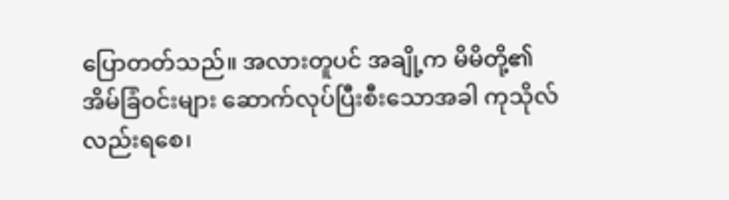ပြောတတ်သည်။ အလားတူပင် အချို့က မိမိတို့၏ အိမ်ခြံဝင်းများ ဆောက်လုပ်ပြီးစီးသောအခါ ကုသိုလ်လည်းရစေ၊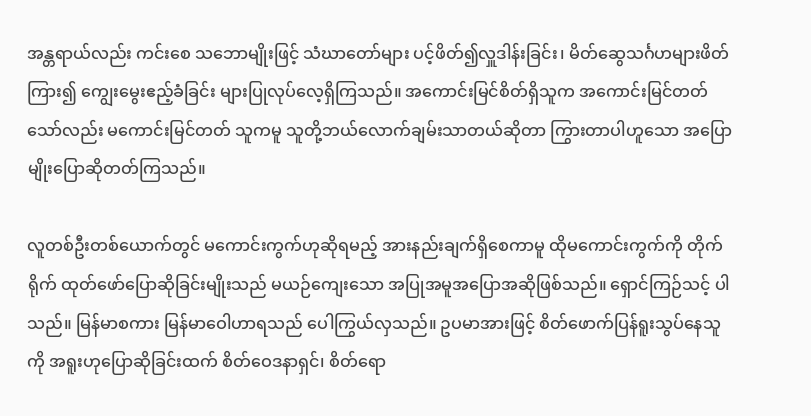အန္တရာယ်လည်း ကင်းစေ သဘောမျိုးဖြင့် သံဃာတော်များ ပင့်ဖိတ်၍လှူဒါန်းခြင်း၊ မိတ်ဆွေသင်္ဂဟများဖိတ်ကြား၍ ကျွေးမွေးဧည့်ခံခြင်း များပြုလုပ်လေ့ရှိကြသည်။ အကောင်းမြင်စိတ်ရှိသူက အကောင်းမြင်တတ်သော်လည်း မကောင်းမြင်တတ် သူကမူ သူတို့ဘယ်လောက်ချမ်းသာတယ်ဆိုတာ ကြွားတာပါဟူသော အပြောမျိုးပြောဆိုတတ်ကြသည်။

လူတစ်ဦးတစ်ယောက်တွင် မကောင်းကွက်ဟုဆိုရမည့် အားနည်းချက်ရှိစေကာမူ ထိုမကောင်းကွက်ကို တိုက်ရိုက် ထုတ်ဖော်ပြောဆိုခြင်းမျိုးသည် မယဉ်ကျေးသော အပြုအမူအပြောအဆိုဖြစ်သည်။ ရှောင်ကြဉ်သင့် ပါသည်။ မြန်မာစကား မြန်မာဝေါဟာရသည် ပေါကြွယ်လှသည်။ ဥပမာအားဖြင့် စိတ်ဖောက်ပြန်ရူးသွပ်နေသူ ကို အရူးဟုပြောဆိုခြင်းထက် စိတ်ဝေဒနာရှင်၊ စိတ်ရော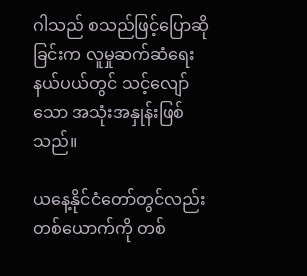ဂါသည် စသည်ဖြင့်ပြောဆိုခြင်းက လူမှုဆက်ဆံရေး နယ်ပယ်တွင် သင့်လျော်သော အသုံးအနှုန်းဖြစ်သည်။

ယနေ့နိုင်ငံတော်တွင်လည်း တစ်ယောက်ကို တစ်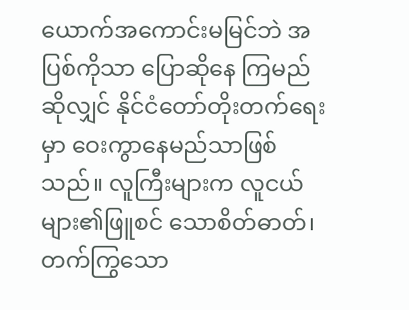ယောက်အကောင်းမမြင်ဘဲ အပြစ်ကိုသာ ပြောဆိုနေ ကြမည်ဆိုလျှင် နိုင်ငံတော်တိုးတက်ရေးမှာ ဝေးကွာနေမည်သာဖြစ်သည်။ လူကြီးများက လူငယ်များ၏ဖြူစင် သောစိတ်ဓာတ်၊ တက်ကြွသော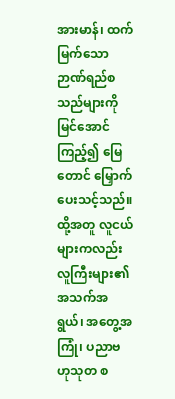အားမာန်၊ ထက်မြက်သော ဉာဏ်ရည်စသည်များကို မြင်အောင်ကြည့်၍ မြေတောင် မြှောက်ပေးသင့်သည်။ ထို့အတူ လူငယ်များကလည်း လူကြီးများ၏အသက်အရွယ်၊ အတွေ့အကြုံ၊ ပညာဗဟုသုတ စ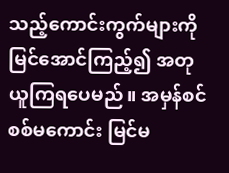သည့်ကောင်းကွက်များကို မြင်အောင်ကြည့်၍ အတုယူကြရပေမည်။ အမှန်စင်စစ်မကောင်း မြင်မ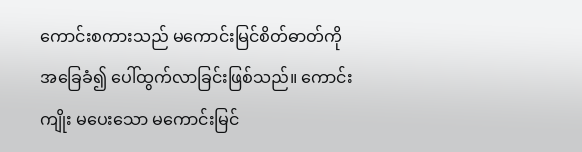ကောင်းစကားသည် မကောင်းမြင်စိတ်ဓာတ်ကိုအခြေခံ၍ ပေါ်ထွက်လာခြင်းဖြစ်သည်။ ကောင်းကျိုး မပေးသော မကောင်းမြင်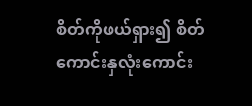စိတ်ကိုဖယ်ရှား၍ စိတ်ကောင်းနှလုံးကောင်း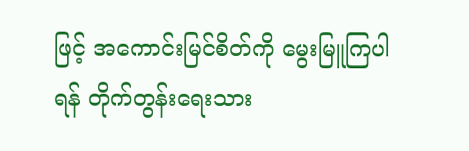ဖြင့် အကောင်းမြင်စိတ်ကို မွေးမြူကြပါ ရန် တိုက်တွန်းရေးသား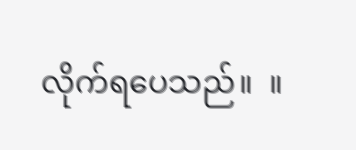လိုက်ရပေသည်။  ။